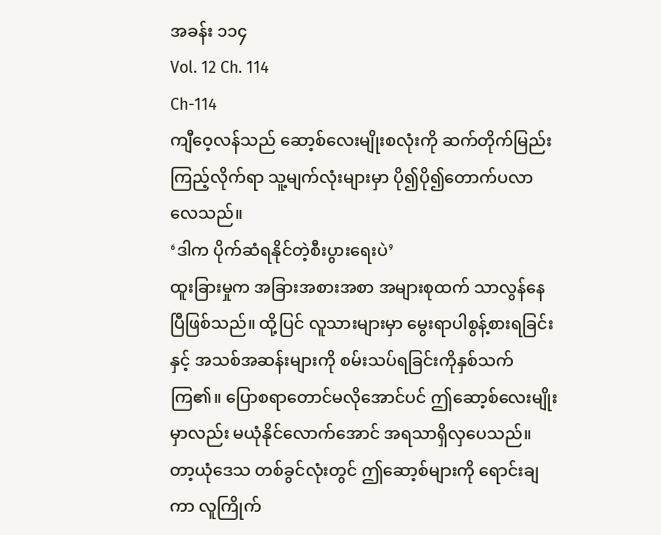အခန်း ၁၁၄
Vol. 12 Ch. 114
Ch-114
ကျီဝေ့လန်သည် ဆော့စ်လေးမျိုးစလုံးကို ဆက်တိုက်မြည်းကြည့်လိုက်ရာ သူ့မျက်လုံးများမှာ ပို၍ပို၍တောက်ပလာလေသည်။
‘ဒါက ပိုက်ဆံရနိုင်တဲ့စီးပွားရေးပဲ’
ထူးခြားမှုက အခြားအစားအစာ အများစုထက် သာလွန်နေပြီဖြစ်သည်။ ထို့ပြင် လူသားများမှာ မွေးရာပါစွန့်စားရခြင်းနှင့် အသစ်အဆန်းများကို စမ်းသပ်ရခြင်းကိုနှစ်သက်ကြ၏။ ပြောစရာတောင်မလိုအောင်ပင် ဤဆော့စ်လေးမျိုးမှာလည်း မယုံနိုင်လောက်အောင် အရသာရှိလှပေသည်။ တာ့ယုံဒေသ တစ်ခွင်လုံးတွင် ဤဆော့စ်များကို ရောင်းချကာ လူကြိုက်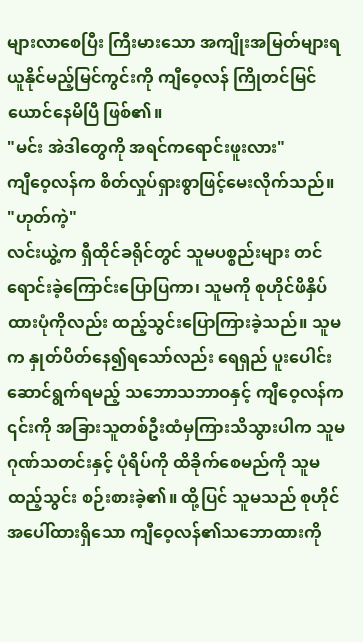များလာစေပြီး ကြီးမားသော အကျိုးအမြတ်များရယူနိုင်မည့်မြင်ကွင်းကို ကျီဝေ့လန် ကြိုတင်မြင်ယောင်နေမိပြီ ဖြစ်၏။
"မင်း အဲဒါတွေကို အရင်ကရောင်းဖူးလား"
ကျီဝေ့လန်က စိတ်လှုပ်ရှားစွာဖြင့်မေးလိုက်သည်။
"ဟုတ်ကဲ့"
လင်းယွဲ့က ရှီထိုင်ခရိုင်တွင် သူမပစ္စည်းများ တင်ရောင်းခဲ့ကြောင်းပြောပြကာ၊ သူမကို စုဟိုင်ဖိနှိပ်ထားပုံကိုလည်း ထည့်သွင်းပြောကြားခဲ့သည်။ သူမက နှုတ်ပိတ်နေ၍ရသော်လည်း ရေရှည် ပူးပေါင်းဆောင်ရွက်ရမည့် သဘောသဘာဝနှင့် ကျီဝေ့လန်က ၎င်းကို အခြားသူတစ်ဦးထံမှကြားသိသွားပါက သူမဂုဏ်သတင်းနှင့် ပုံရိပ်ကို ထိခိုက်စေမည်ကို သူမထည့်သွင်း စဉ်းစားခဲ့၏။ ထို့ပြင် သူမသည် စုဟိုင်အပေါ်ထားရှိသော ကျီဝေ့လန်၏သဘောထားကို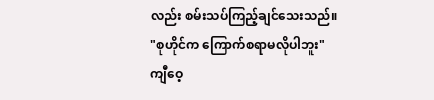လည်း စမ်းသပ်ကြည့်ချင်သေးသည်။
"စုဟိုင်က ကြောက်စရာမလိုပါဘူး"
ကျီဝေ့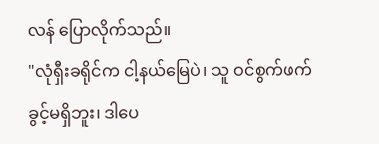လန် ပြောလိုက်သည်။
"လုံရှီးခရိုင်က ငါ့နယ်မြေပဲ၊ သူ ဝင်စွက်ဖက်ခွင့်မရှိဘူး၊ ဒါပေ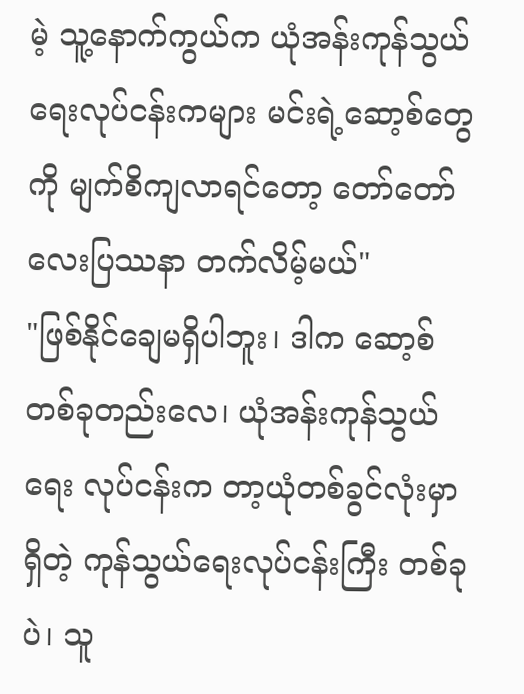မဲ့ သူ့နောက်ကွယ်က ယုံအန်းကုန်သွယ်ရေးလုပ်ငန်းကများ မင်းရဲ့ဆော့စ်တွေကို မျက်စိကျလာရင်တော့ တော်တော်လေးပြဿနာ တက်လိမ့်မယ်"
"ဖြစ်နိုင်ချေမရှိပါဘူး၊ ဒါက ဆော့စ်တစ်ခုတည်းလေ၊ ယုံအန်းကုန်သွယ်ရေး လုပ်ငန်းက တာ့ယုံတစ်ခွင်လုံးမှာရှိတဲ့ ကုန်သွယ်ရေးလုပ်ငန်းကြီး တစ်ခုပဲ၊ သူ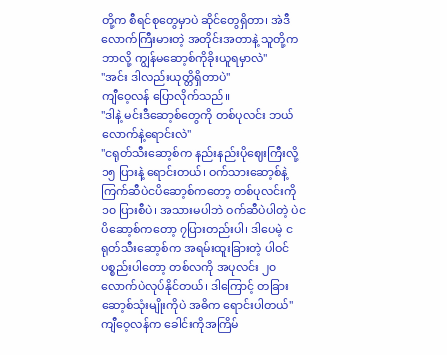တို့က စီရင်စုတွေမှာပဲ ဆိုင်တွေရှိတာ၊ အဲဒီလောက်ကြီးမားတဲ့ အတိုင်းအတာနဲ့ သူတို့ကဘာလို့ ကျွန်မဆော့စ်ကိုခိုးယူရမှာလဲ"
"အင်း ဒါလည်းယုတ္တိရှိတာပဲ"
ကျီဝေ့လန် ပြောလိုက်သည်။
"ဒါနဲ့ မင်းဒီဆော့စ်တွေကို တစ်ပုလင်း ဘယ်လောက်နဲ့ရောင်းလဲ"
"ငရုတ်သီးဆော့စ်က နည်းနည်းပိုဈေးကြီးလို့ ၁၅ ပြားနဲ့ ရောင်းတယ်၊ ဝက်သားဆော့စ်နဲ့ ကြက်ဆီပဲငပိဆော့စ်ကတော့ တစ်ပုလင်းကို ၁၀ ပြားစီပဲ၊ အသားမပါဘဲ ဝက်ဆီပဲပါတဲ့ ပဲငပိဆော့စ်ကတော့ ၇ပြားတည်းပါ၊ ဒါပေမဲ့ ငရုတ်သီးဆော့စ်က အရမ်းထူးခြားတဲ့ ပါဝင်ပစ္စည်းပါတော့ တစ်လကို အပုလင်း ၂၀ လောက်ပဲလုပ်နိုင်တယ်၊ ဒါကြောင့် တခြားဆော့စ်သုံးမျိုးကိုပဲ အဓိက ရောင်းပါတယ်"
ကျီဝေ့လန်က ခေါင်းကိုအကြိမ်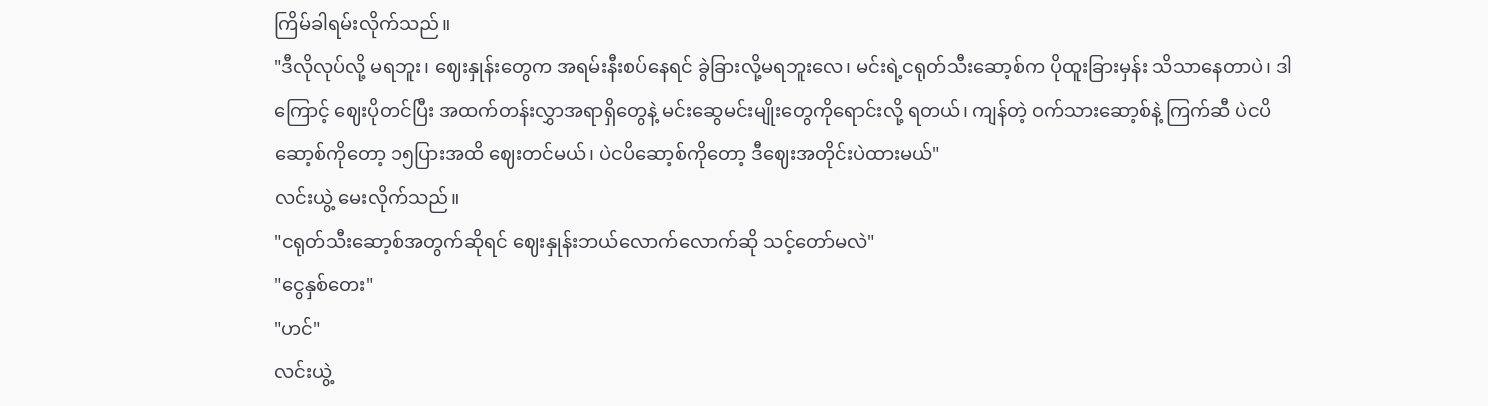ကြိမ်ခါရမ်းလိုက်သည်။
"ဒီလိုလုပ်လို့ မရဘူး၊ ဈေးနှုန်းတွေက အရမ်းနီးစပ်နေရင် ခွဲခြားလို့မရဘူးလေ၊ မင်းရဲ့ငရုတ်သီးဆော့စ်က ပိုထူးခြားမှန်း သိသာနေတာပဲ၊ ဒါကြောင့် ဈေးပိုတင်ပြီး အထက်တန်းလွှာအရာရှိတွေနဲ့ မင်းဆွေမင်းမျိုးတွေကိုရောင်းလို့ ရတယ်၊ ကျန်တဲ့ ဝက်သားဆော့စ်နဲ့ ကြက်ဆီ ပဲငပိဆော့စ်ကိုတော့ ၁၅ပြားအထိ ဈေးတင်မယ်၊ ပဲငပိဆော့စ်ကိုတော့ ဒီဈေးအတိုင်းပဲထားမယ်"
လင်းယွဲ့ မေးလိုက်သည်။
"ငရုတ်သီးဆော့စ်အတွက်ဆိုရင် ဈေးနှုန်းဘယ်လောက်လောက်ဆို သင့်တော်မလဲ"
"ငွေနှစ်တေး"
"ဟင်"
လင်းယွဲ့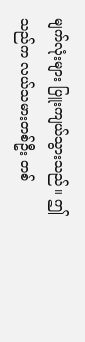မျက်လုံးများ ပြူးကျယ်သွားသည်။ ဤသည်က လယ်သမားတစ်ဦး တစ်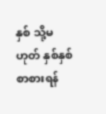နှစ် သို့မဟုတ် နှစ်နှစ်စာစားရန်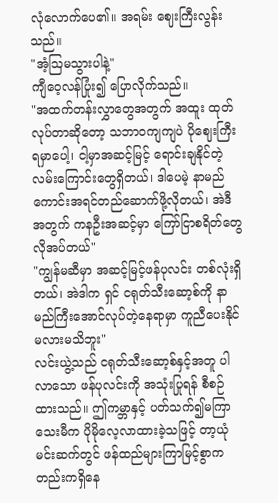လုံလောက်ပေ၏။ အရမ်း ဈေးကြီးလွန်းသည်။
"အံ့ဩမသွားပါနဲ့"
ကျီဝေ့လန်ပြုံး၍ ပြောလိုက်သည်။
"အထက်တန်းလွှာတွေအတွက် အထူး ထုတ်လုပ်တာဆိုတော့ သဘာဝကျကျပဲ ပိုဈေးကြီးရမှာပေါ့၊ ငါ့မှာအဆင့်မြင့် ရောင်းချနိုင်တဲ့ လမ်းကြောင်းတွေရှိတယ်၊ ဒါပေမဲ့ နာမည်ကောင်းအရင်တည်ဆောက်ဖို့လိုတယ်၊ အဲဒီအတွက် ကနဦးအဆင့်မှာ ကြော်ငြာစရိတ်တွေ လိုအပ်တယ်"
"ကျွန်မဆီမှာ အဆင့်မြင့်ဖန်ပုလင်း တစ်လုံးရှိတယ်၊ အဲဒါက ရှင် ငရုတ်သီးဆော့စ်ကို နာမည်ကြီးအောင်လုပ်တဲ့နေရာမှာ ကူညီပေးနိုင်မလားမသိဘူး"
လင်းယွဲ့သည် ငရုတ်သီးဆော့စ်နှင့်အတူ ပါလာသော ဖန်ပုလင်းကို အသုံးပြုရန် စီစဉ်ထားသည်။ ဤကမ္ဘာနှင့် ပတ်သက်၍မကြာသေးမီက ပိုမိုလေ့လာထားခဲ့သဖြင့် တာ့ယုံမင်းဆက်တွင် ဖန်ထည်များကြာမြင့်စွာကတည်းကရှိနေ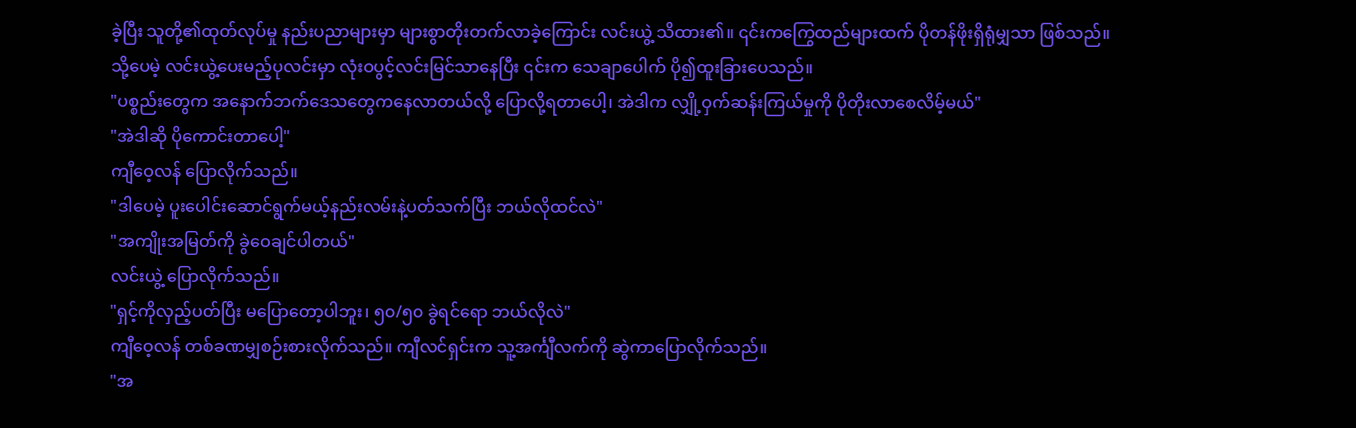ခဲ့ပြီး သူတို့၏ထုတ်လုပ်မှု နည်းပညာများမှာ များစွာတိုးတက်လာခဲ့ကြောင်း လင်းယွဲ့ သိထား၏။ ၎င်းကကြွေထည်များထက် ပိုတန်ဖိုးရှိရုံမျှသာ ဖြစ်သည်။
သို့ပေမဲ့ လင်းယွဲ့ပေးမည့်ပုလင်းမှာ လုံးဝပွင့်လင်းမြင်သာနေပြီး ၎င်းက သေချာပေါက် ပို၍ထူးခြားပေသည်။
"ပစ္စည်းတွေက အနောက်ဘက်ဒေသတွေကနေလာတယ်လို့ ပြောလို့ရတာပေါ့၊ အဲဒါက လျှို့ဝှက်ဆန်းကြယ်မှုကို ပိုတိုးလာစေလိမ့်မယ်"
"အဲဒါဆို ပိုကောင်းတာပေါ့"
ကျီဝေ့လန် ပြောလိုက်သည်။
"ဒါပေမဲ့ ပူးပေါင်းဆောင်ရွက်မယ့်နည်းလမ်းနဲ့ပတ်သက်ပြီး ဘယ်လိုထင်လဲ"
"အကျိုးအမြတ်ကို ခွဲဝေချင်ပါတယ်"
လင်းယွဲ့ ပြောလိုက်သည်။
"ရှင့်ကိုလှည့်ပတ်ပြီး မပြောတော့ပါဘူး၊ ၅၀/၅၀ ခွဲရင်ရော ဘယ်လိုလဲ"
ကျီဝေ့လန် တစ်ခဏမျှစဉ်းစားလိုက်သည်။ ကျီလင်ရှင်းက သူ့အင်္ကျီလက်ကို ဆွဲကာပြောလိုက်သည်။
"အ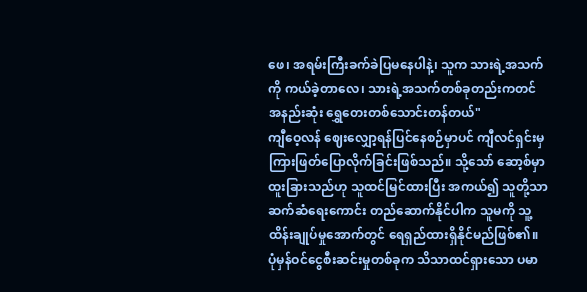ဖေ၊ အရမ်းကြီးခက်ခဲပြမနေပါနဲ့၊ သူက သားရဲ့အသက်ကို ကယ်ခဲ့တာလေ၊ သားရဲ့အသက်တစ်ခုတည်းကတင် အနည်းဆုံး ရွှေတေးတစ်သောင်းတန်တယ်"
ကျီဝေ့လန် ဈေးလျှော့ရန်ပြင်နေစဉ်မှာပင် ကျီလင်ရှင်းမှ ကြားဖြတ်ပြောလိုက်ခြင်းဖြစ်သည်။ သို့သော် ဆော့စ်မှာ ထူးခြားသည်ဟု သူထင်မြင်ထားပြီး အကယ်၍ သူတို့သာဆက်ဆံရေးကောင်း တည်ဆောက်နိုင်ပါက သူမကို သူ့ထိန်းချုပ်မှုအောက်တွင် ရေရှည်ထားရှိနိုင်မည်ဖြစ်၏။ ပုံမှန်ဝင်ငွေစီးဆင်းမှုတစ်ခုက သိသာထင်ရှားသော ပမာ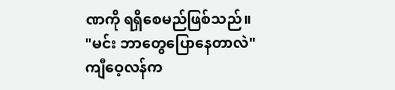ဏကို ရရှိစေမည်ဖြစ်သည်။
"မင်း ဘာတွေပြောနေတာလဲ"
ကျီဝေ့လန်က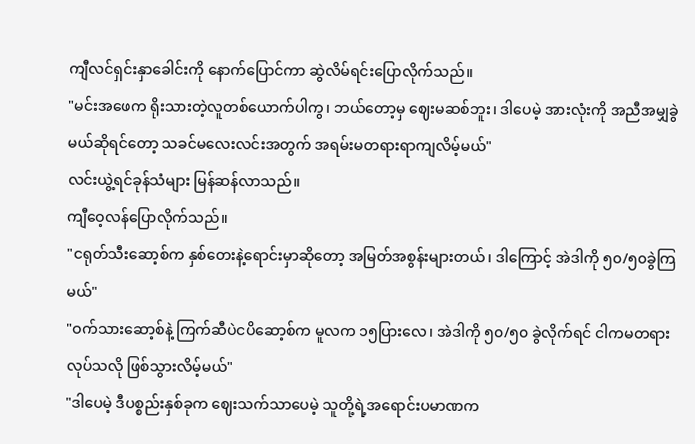ကျီလင်ရှင်းနှာခေါင်းကို နောက်ပြောင်ကာ ဆွဲလိမ်ရင်းပြောလိုက်သည်။
"မင်းအဖေက ရိုးသားတဲ့လူတစ်ယောက်ပါကွ၊ ဘယ်တော့မှ ဈေးမဆစ်ဘူး၊ ဒါပေမဲ့ အားလုံးကို အညီအမျှခွဲမယ်ဆိုရင်တော့ သခင်မလေးလင်းအတွက် အရမ်းမတရားရာကျလိမ့်မယ်"
လင်းယွဲ့ရင်ခုန်သံများ မြန်ဆန်လာသည်။
ကျီဝေ့လန်ပြောလိုက်သည်။
"ငရုတ်သီးဆော့စ်က နှစ်တေးနဲ့ရောင်းမှာဆိုတော့ အမြတ်အစွန်းများတယ်၊ ဒါကြောင့် အဲဒါကို ၅၀/၅၀ခွဲကြမယ်"
"ဝက်သားဆော့စ်နဲ့ ကြက်ဆီပဲငပိဆော့စ်က မူလက ၁၅ပြားလေ၊ အဲဒါကို ၅၀/၅၀ ခွဲလိုက်ရင် ငါကမတရားလုပ်သလို ဖြစ်သွားလိမ့်မယ်"
"ဒါပေမဲ့ ဒီပစ္စည်းနှစ်ခုက ဈေးသက်သာပေမဲ့ သူတို့ရဲ့အရောင်းပမာဏက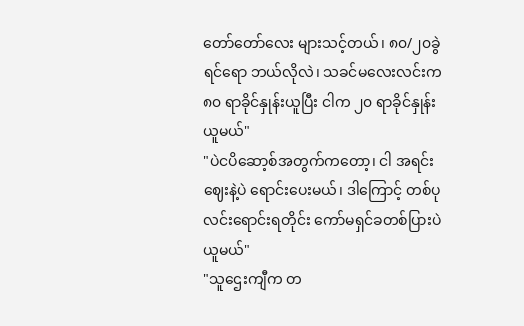တော်တော်လေး များသင့်တယ်၊ ၈၀/၂၀ခွဲရင်ရော ဘယ်လိုလဲ၊ သခင်မလေးလင်းက ၈၀ ရာခိုင်နှုန်းယူပြီး ငါက ၂၀ ရာခိုင်နှုန်းယူမယ်"
"ပဲငပိဆော့စ်အတွက်ကတော့၊ ငါ အရင်းဈေးနဲ့ပဲ ရောင်းပေးမယ်၊ ဒါကြောင့် တစ်ပုလင်းရောင်းရတိုင်း ကော်မရှင်ခတစ်ပြားပဲ ယူမယ်"
"သူဌေးကျီက တ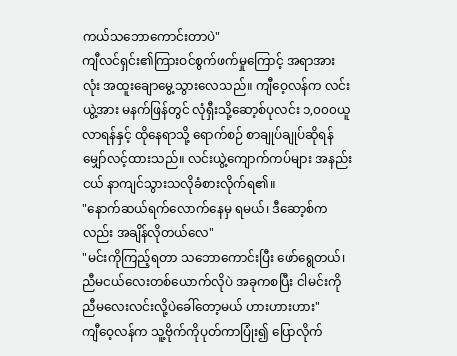ကယ်သဘောကောင်းတာပဲ"
ကျီလင်ရှင်း၏ကြားဝင်စွက်ဖက်မှုကြောင့် အရာအားလုံး အထူးချောမွေ့သွားလေသည်။ ကျီဝေ့လန်က လင်းယွဲ့အား မနက်ဖြန်တွင် လုံရှီးသို့ဆော့စ်ပုလင်း ၁,၀၀၀ယူလာရန်နှင့် ထိုနေရာသို့ ရောက်စဉ် စာချုပ်ချုပ်ဆိုရန်မျှော်လင့်ထားသည်။ လင်းယွဲ့ကျောက်ကပ်များ အနည်းငယ် နာကျင်သွားသလိုခံစားလိုက်ရ၏။
"နောက်ဆယ်ရက်လောက်နေမှ ရမယ်၊ ဒီဆော့စ်ကလည်း အချိန်လိုတယ်လေ"
"မင်းကိုကြည့်ရတာ သဘောကောင်းပြီး ဖော်ရွေတယ်၊ ညီမငယ်လေးတစ်ယောက်လိုပဲ အခုကစပြီး ငါမင်းကို ညီမလေးလင်းလို့ပဲခေါ်တော့မယ် ဟားဟားဟား"
ကျီဝေ့လန်က သူ့ဗိုက်ကိုပုတ်ကာပြုံး၍ ပြောလိုက်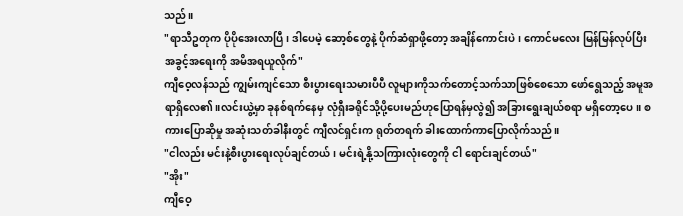သည်။
"ရာသီဥတုက ပိုပိုအေးလာပြီ၊ ဒါပေမဲ့ ဆော့စ်တွေနဲ့ ပိုက်ဆံရှာဖို့တော့ အချိန်ကောင်းပဲ၊ ကောင်မလေး မြန်မြန်လုပ်ပြီး အခွင့်အရေးကို အမိအရယူလိုက်"
ကျီဝေ့လန်သည် ကျွမ်းကျင်သော စီးပွားရေးသမားပီပီ လူများကိုသက်တောင့်သက်သာဖြစ်စေသော ဖော်ရွေသည့် အမူအရာရှိလေ၏။လင်းယွဲ့မှာ ခုနစ်ရက်နေမှ လုံရှီးခရိုင်သို့ပို့ပေးမည်ဟုပြောရန်မှလွဲ၍ အခြားရွေးချယ်စရာ မရှိတော့ပေ။ စကားပြောဆိုမှု အဆုံးသတ်ခါနီးတွင် ကျီလင်ရှင်းက ရုတ်တရက် ခါးထောက်ကာပြောလိုက်သည်။
"ငါလည်း မင်းနဲ့စီးပွားရေးလုပ်ချင်တယ်၊ မင်းရဲ့နို့သကြားလုံးတွေကို ငါ ရောင်းချင်တယ်"
"အိုး"
ကျီဝေ့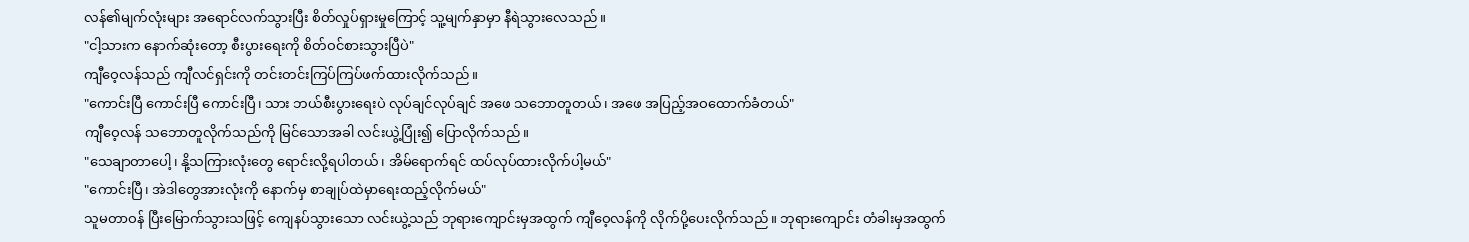လန်၏မျက်လုံးများ အရောင်လက်သွားပြီး စိတ်လှုပ်ရှားမှုကြောင့် သူ့မျက်နှာမှာ နီရဲသွားလေသည်။
"ငါ့သားက နောက်ဆုံးတော့ စီးပွားရေးကို စိတ်ဝင်စားသွားပြီပဲ"
ကျီဝေ့လန်သည် ကျီလင်ရှင်းကို တင်းတင်းကြပ်ကြပ်ဖက်ထားလိုက်သည်။
"ကောင်းပြီ ကောင်းပြီ ကောင်းပြီ၊ သား ဘယ်စီးပွားရေးပဲ လုပ်ချင်လုပ်ချင် အဖေ သဘောတူတယ်၊ အဖေ အပြည့်အဝထောက်ခံတယ်"
ကျီဝေ့လန် သဘောတူလိုက်သည်ကို မြင်သောအခါ လင်းယွဲ့ပြုံး၍ ပြောလိုက်သည်။
"သေချာတာပေါ့၊ နို့သကြားလုံးတွေ ရောင်းလို့ရပါတယ်၊ အိမ်ရောက်ရင် ထပ်လုပ်ထားလိုက်ပါ့မယ်"
"ကောင်းပြီ၊ အဲဒါတွေအားလုံးကို နောက်မှ စာချုပ်ထဲမှာရေးထည့်လိုက်မယ်"
သူမတာဝန် ပြီးမြောက်သွားသဖြင့် ကျေနပ်သွားသော လင်းယွဲ့သည် ဘုရားကျောင်းမှအထွက် ကျီဝေ့လန်ကို လိုက်ပို့ပေးလိုက်သည်။ ဘုရားကျောင်း တံခါးမှအထွက်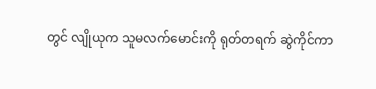တွင် လျိုယုက သူမလက်မောင်းကို ရုတ်တရက် ဆွဲကိုင်ကာ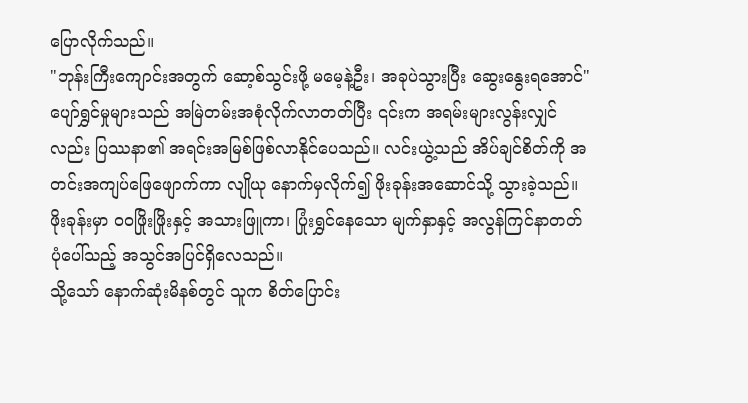ပြောလိုက်သည်။
"ဘုန်းကြီးကျောင်းအတွက် ဆော့စ်သွင်းဖို့ မမေ့နဲ့ဦး၊ အခုပဲသွားပြီး ဆွေးနွေးရအောင်"
ပျော်ရွှင်မှုများသည် အမြဲတမ်းအစုံလိုက်လာတတ်ပြီး ၎င်းက အရမ်းများလွန်းလျှင်လည်း ပြဿနာ၏ အရင်းအမြစ်ဖြစ်လာနိုင်ပေသည်။ လင်းယွဲ့သည် အိပ်ချင်စိတ်ကို အတင်းအကျပ်ဖြေဖျောက်ကာ လျိုယု နောက်မှလိုက်၍ ဖိုးခုန်းအဆောင်သို့ သွားခဲ့သည်။ ဖိုးခုန်းမှာ ဝဝဖြိုးဖြိုးနှင့် အသားဖြူကာ၊ ပြုံးရွှင်နေသော မျက်နှာနှင့် အလွန်ကြင်နာတတ်ပုံပေါ်သည့် အသွင်အပြင်ရှိလေသည်။
သို့သော် နောက်ဆုံးမိနစ်တွင် သူက စိတ်ပြောင်း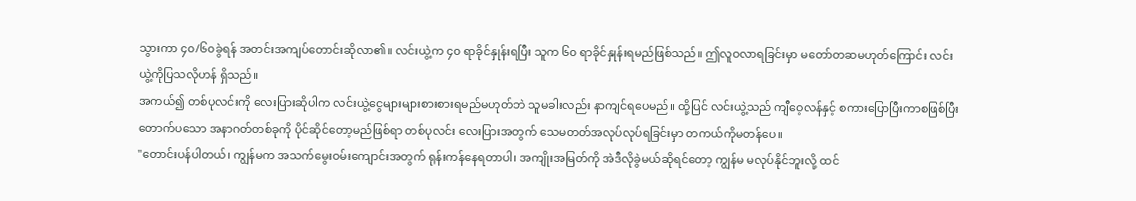သွားကာ ၄၀/၆၀ခွဲရန် အတင်းအကျပ်တောင်းဆိုလာ၏။ လင်းယွဲ့က ၄၀ ရာခိုင်နှုန်းရပြီး သူက ၆၀ ရာခိုင်နှုန်းရမည်ဖြစ်သည်။ ဤလူဝလာရခြင်းမှာ မတော်တဆမဟုတ်ကြောင်း လင်းယွဲ့ကိုပြသလိုဟန် ရှိသည်။
အကယ်၍ တစ်ပုလင်းကို လေးပြားဆိုပါက လင်းယွဲ့ငွေများများစားစားရမည်မဟုတ်ဘဲ သူမခါးလည်း နာကျင်ရပေမည်။ ထို့ပြင် လင်းယွဲ့သည် ကျီဝေ့လန်နှင့် စကားပြောပြီးကာစဖြစ်ပြီး တောက်ပသော အနာဂတ်တစ်ခုကို ပိုင်ဆိုင်တော့မည်ဖြစ်ရာ တစ်ပုလင်း လေးပြားအတွက် သေမတတ်အလုပ်လုပ်ရခြင်းမှာ တကယ်ကိုမတန်ပေ။
"တောင်းပန်ပါတယ်၊ ကျွန်မက အသက်မွေးဝမ်းကျောင်းအတွက် ရုန်းကန်နေရတာပါ၊ အကျိုးအမြတ်ကို အဲဒီလိုခွဲမယ်ဆိုရင်တော့ ကျွန်မ မလုပ်နိုင်ဘူးလို့ ထင်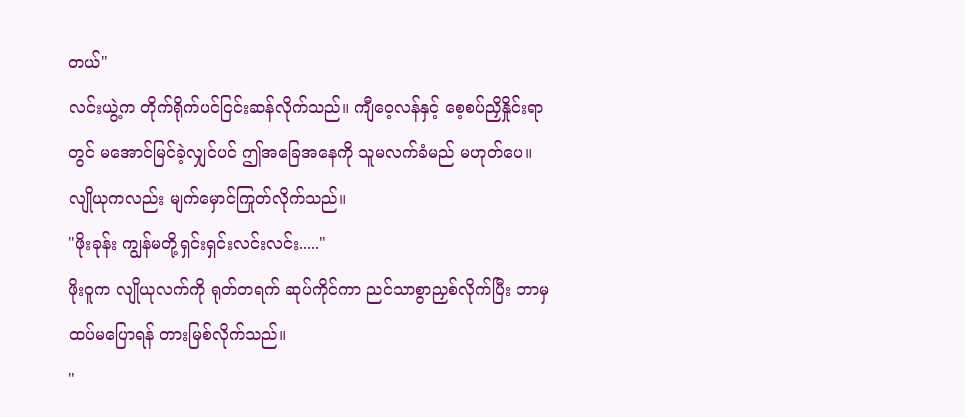တယ်"
လင်းယွဲ့က တိုက်ရိုက်ပင်ငြင်းဆန်လိုက်သည်။ ကျီဝေ့လန်နှင့် စေ့စပ်ညှိနှိုင်းရာတွင် မအောင်မြင်ခဲ့လျှင်ပင် ဤအခြေအနေကို သူမလက်ခံမည် မဟုတ်ပေ။ လျိုယုကလည်း မျက်မှောင်ကြုတ်လိုက်သည်။
"ဖိုးခုန်း ကျွန်မတို့ရှင်းရှင်းလင်းလင်း....."
ဖိုးဝူက လျိုယုလက်ကို ရုတ်တရက် ဆုပ်ကိုင်ကာ ညင်သာစွာညှစ်လိုက်ပြီး ဘာမှထပ်မပြောရန် တားမြစ်လိုက်သည်။
"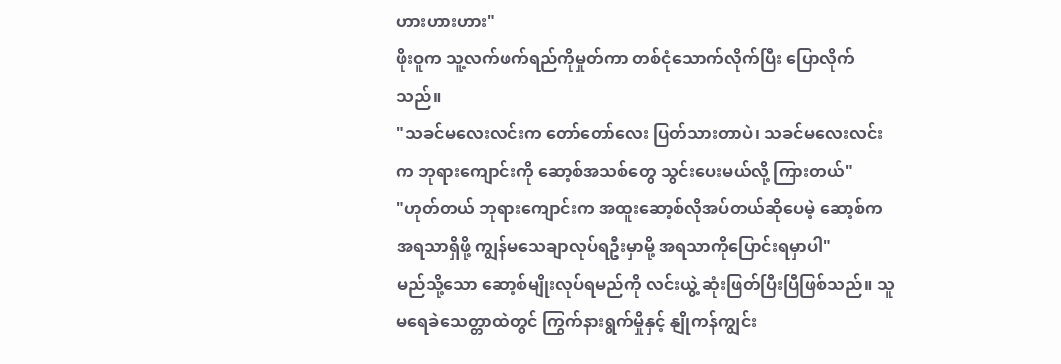ဟားဟားဟား"
ဖိုးဝူက သူ့လက်ဖက်ရည်ကိုမှုတ်ကာ တစ်ငုံသောက်လိုက်ပြီး ပြောလိုက်သည်။
"သခင်မလေးလင်းက တော်တော်လေး ပြတ်သားတာပဲ၊ သခင်မလေးလင်းက ဘုရားကျောင်းကို ဆော့စ်အသစ်တွေ သွင်းပေးမယ်လို့ ကြားတယ်"
"ဟုတ်တယ် ဘုရားကျောင်းက အထူးဆော့စ်လိုအပ်တယ်ဆိုပေမဲ့ ဆော့စ်က အရသာရှိဖို့ ကျွန်မသေချာလုပ်ရဦးမှာမို့ အရသာကိုပြောင်းရမှာပါ"
မည်သို့သော ဆော့စ်မျိုးလုပ်ရမည်ကို လင်းယွဲ့ ဆုံးဖြတ်ပြီးပြီဖြစ်သည်။ သူမရေခဲသေတ္တာထဲတွင် ကြွက်နားရွက်မှိုနှင့် နျိုကန်ကျွင်း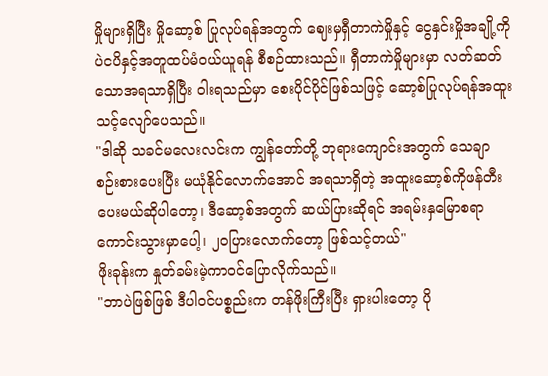မှိုများရှိပြီး မှိုဆော့စ် ပြုလုပ်ရန်အတွက် ဈေးမှရှီတာကဲမှိုနှင့် ငွေနှင်းမှိုအချို့ကို ပဲငပိနှင့်အတူထပ်မံဝယ်ယူရန် စီစဉ်ထားသည်။ ရှီတာကဲမှိုများမှာ လတ်ဆတ်သောအရသာရှိပြီး ဝါးရသည်မှာ စေးပိုင်ပိုင်ဖြစ်သဖြင့် ဆော့စ်ပြုလုပ်ရန်အထူးသင့်လျော်ပေသည်။
"ဒါဆို သခင်မလေးလင်းက ကျွန်တော်တို့ ဘုရားကျောင်းအတွက် သေချာ စဉ်းစားပေးပြီး မယုံနိုင်လောက်အောင် အရသာရှိတဲ့ အထူးဆော့စ်ကိုဖန်တီးပေးမယ်ဆိုပါတော့၊ ဒီဆော့စ်အတွက် ဆယ်ပြားဆိုရင် အရမ်းနှမြောစရာ ကောင်းသွားမှာပေါ့၊ ၂၀ပြားလောက်တော့ ဖြစ်သင့်တယ်"
ဖိုးခုန်းက နှုတ်ခမ်းမဲ့ကာဝင်ပြောလိုက်သည်။
"ဘာပဲဖြစ်ဖြစ် ဒီပါဝင်ပစ္စည်းက တန်ဖိုးကြီးပြီး ရှားပါးတော့ ပို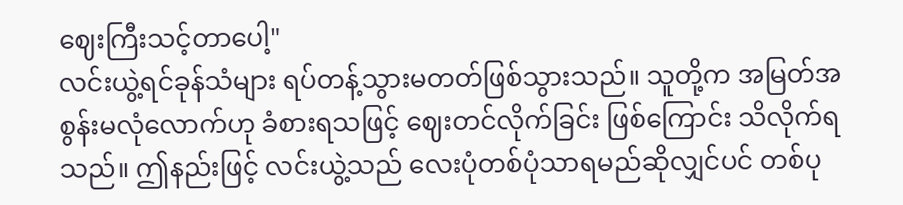ဈေးကြီးသင့်တာပေါ့"
လင်းယွဲ့ရင်ခုန်သံများ ရပ်တန့်သွားမတတ်ဖြစ်သွားသည်။ သူတို့က အမြတ်အစွန်းမလုံလောက်ဟု ခံစားရသဖြင့် ဈေးတင်လိုက်ခြင်း ဖြစ်ကြောင်း သိလိုက်ရသည်။ ဤနည်းဖြင့် လင်းယွဲ့သည် လေးပုံတစ်ပုံသာရမည်ဆိုလျှင်ပင် တစ်ပု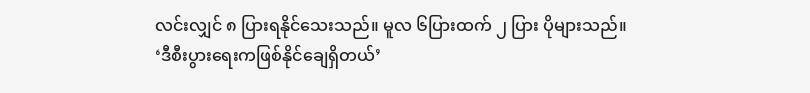လင်းလျှင် ၈ ပြားရနိုင်သေးသည်။ မူလ ၆ပြားထက် ၂ ပြား ပိုများသည်။
‘ဒီစီးပွားရေးကဖြစ်နိုင်ချေရှိတယ်’